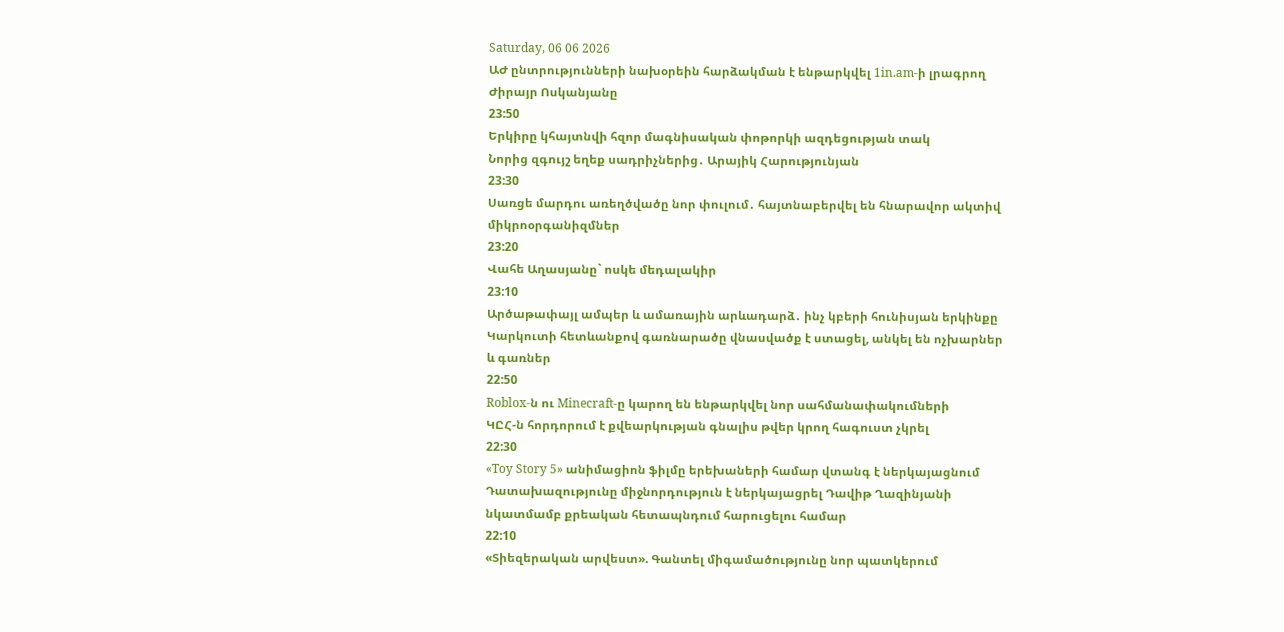Saturday, 06 06 2026
ԱԺ ընտրությունների նախօրեին հարձակման է ենթարկվել 1in.am-ի լրագրող Ժիրայր Ոսկանյանը
23:50
Երկիրը կհայտնվի հզոր մագնիսական փոթորկի ազդեցության տակ
Նորից զգույշ եղեք սադրիչներից․ Արայիկ Հարությունյան
23:30
Սառցե մարդու առեղծվածը նոր փուլում․ հայտնաբերվել են հնարավոր ակտիվ միկրոօրգանիզմներ
23:20
Վահե Աղասյանը` ոսկե մեդալակիր
23:10
Արծաթափայլ ամպեր և ամառային արևադարձ․ ինչ կբերի հունիսյան երկինքը
Կարկուտի հետևանքով գառնարածը վնասվածք է ստացել, անկել են ոչխարներ և գառներ
22:50
Roblox-ն ու Minecraft-ը կարող են ենթարկվել նոր սահմանափակումների
ԿԸՀ-ն հորդորում է քվեարկության գնալիս թվեր կրող հագուստ չկրել
22:30
«Toy Story 5» անիմացիոն ֆիլմը երեխաների համար վտանգ է ներկայացնում
Դատախազությունը միջնորդություն է ներկայացրել Դավիթ Ղազինյանի նկատմամբ քրեական հետապնդում հարուցելու համար
22:10
«Տիեզերական արվեստ». Գանտել միգամածությունը նոր պատկերում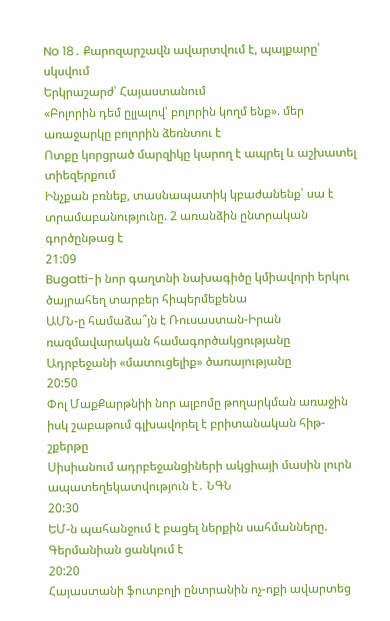No 18․ Քարոզարշավն ավարտվում է, պայքարը՝ սկսվում
Երկրաշարժ՝ Հայաստանում
«Բոլորին դեմ ըլլալով՝ բոլորին կողմ ենք». մեր առաջարկը բոլորին ձեռնտու է
Ոտքը կորցրած մարզիկը կարող է ապրել և աշխատել տիեզերքում
Ինչքան բռնեք, տասնապատիկ կբաժանենք՝ սա է տրամաբանությունը. 2 առանձին ընտրական գործընթաց է
21:09
Bugatti-ի նոր գաղտնի նախագիծը կմիավորի երկու ծայրահեղ տարբեր հիպերմեքենա
ԱՄՆ-ը համաձա՞յն է Ռուսաստան-Իրան ռազմավարական համագործակցությանը Ադրբեջանի «մատուցելիք» ծառայությանը
20:50
Փոլ ՄաքՔարթնիի նոր ալբոմը թողարկման առաջին իսկ շաբաթում գլխավորել է բրիտանական հիթ-շքերթը
Սիսիանում ադրբեջանցիների ակցիայի մասին լուրն ապատեղեկատվություն է․ ՆԳՆ
20:30
ԵՄ-ն պահանջում է բացել ներքին սահմանները. Գերմանիան ցանկում է
20:20
Հայաստանի ֆուտբոլի ընտրանին ոչ-ոքի ավարտեց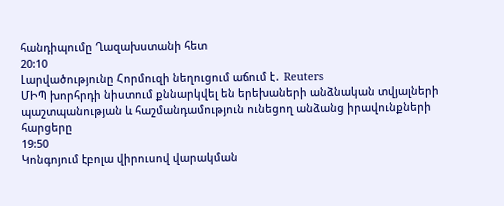հանդիպումը Ղազախստանի հետ
20:10
Լարվածությունը Հորմուզի նեղուցում աճում է․ Reuters
ՄԻՊ խորհրդի նիստում քննարկվել են երեխաների անձնական տվյալների պաշտպանության և հաշմանդամություն ունեցող անձանց իրավունքների հարցերը
19:50
Կոնգոյում էբոլա վիրուսով վարակման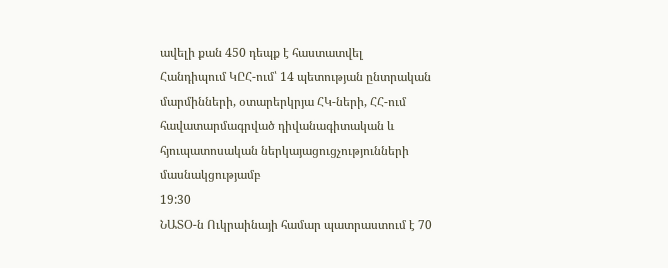ավելի քան 450 դեպք է հաստատվել
Հանդիպում ԿԸՀ-ում՝ 14 պետության ընտրական մարմինների, օտարերկրյա ՀԿ-ների, ՀՀ-ում հավատարմագրված դիվանագիտական և հյուպատոսական ներկայացուցչությունների մասնակցությամբ
19:30
ՆԱՏՕ-ն Ուկրաինայի համար պատրաստում է 70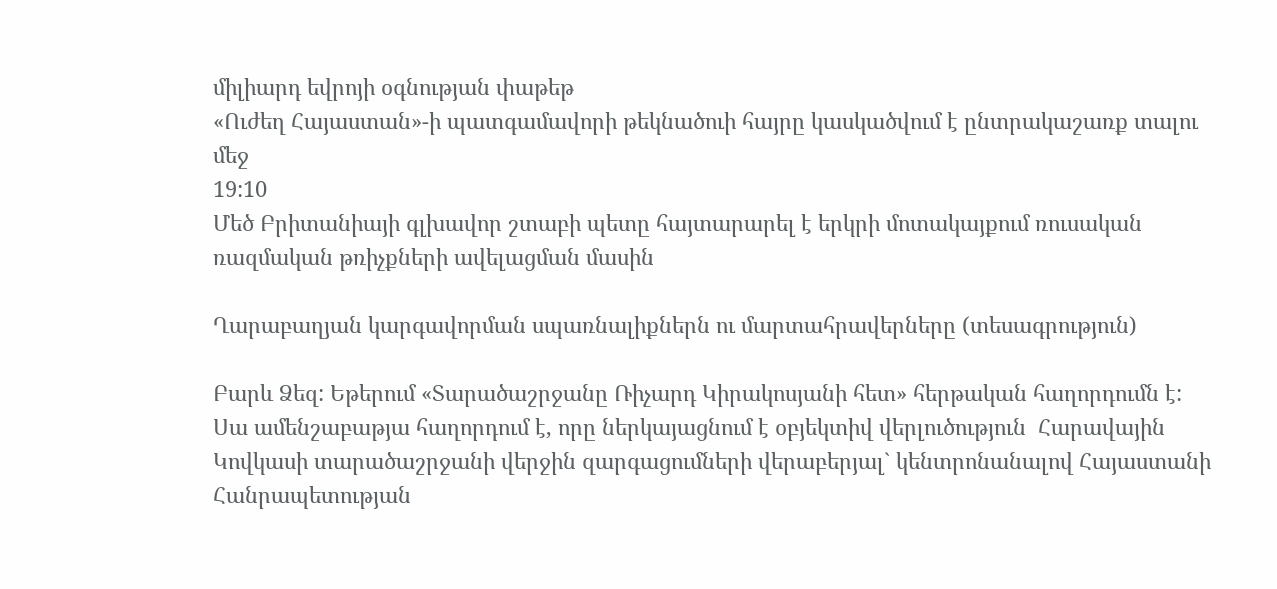միլիարդ եվրոյի օգնության փաթեթ
«Ուժեղ Հայաստան»-ի պատգամավորի թեկնածուի հայրը կասկածվում է ընտրակաշառք տալու մեջ
19:10
Մեծ Բրիտանիայի գլխավոր շտաբի պետը հայտարարել է երկրի մոտակայքում ռուսական ռազմական թռիչքների ավելացման մասին

Ղարաբաղյան կարգավորման սպառնալիքներն ու մարտահրավերները (տեսագրություն)

Բարև Ձեզ: Եթերում «Տարածաշրջանը Ռիչարդ Կիրակոսյանի հետ» հերթական հաղորդումն է: Սա ամենշաբաթյա հաղորդում է, որը ներկայացնում է օբյեկտիվ վերլուծություն  Հարավային Կովկասի տարածաշրջանի վերջին զարգացումների վերաբերյալ` կենտրոնանալով Հայաստանի Հանրապետության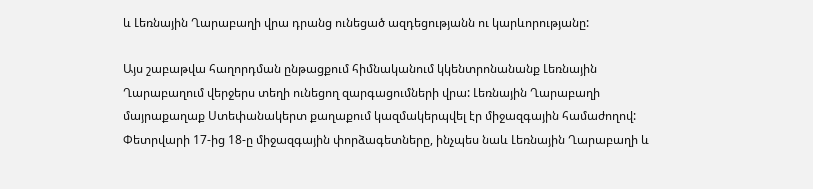և Լեռնային Ղարաբաղի վրա դրանց ունեցած ազդեցությանն ու կարևորությանը:

Այս շաբաթվա հաղորդման ընթացքում հիմնականում կկենտրոնանանք Լեռնային Ղարաբաղում վերջերս տեղի ունեցող զարգացումների վրա: Լեռնային Ղարաբաղի մայրաքաղաք Ստեփանակերտ քաղաքում կազմակերպվել էր միջազգային համաժողով: Փետրվարի 17-ից 18-ը միջազգային փորձագետները, ինչպես նաև Լեռնային Ղարաբաղի և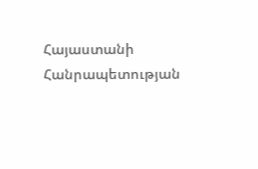Հայաստանի Հանրապետության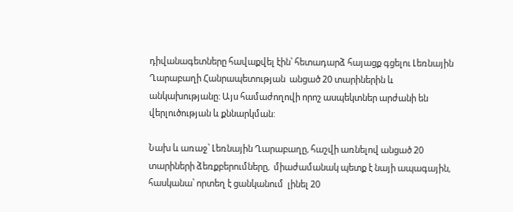դիվանագետները հավաքվել էին՝ հետադարձ հայացք գցելու Լեռնային Ղարաբաղի Հանրապետության  անցած 20 տարիներին և անկախությանը: Այս համաժողովի որոշ ասպեկտներ արժանի են վերլուծության և քննարկման:

Նախ և առաջ՝ Լեռնային Ղարաբաղը, հաշվի առնելով անցած 20 տարիների ձեռքբերումները,  միաժամանակ պետք է նայի ապագային, հասկանա՝ որտեղ է ցանկանում  լինել 20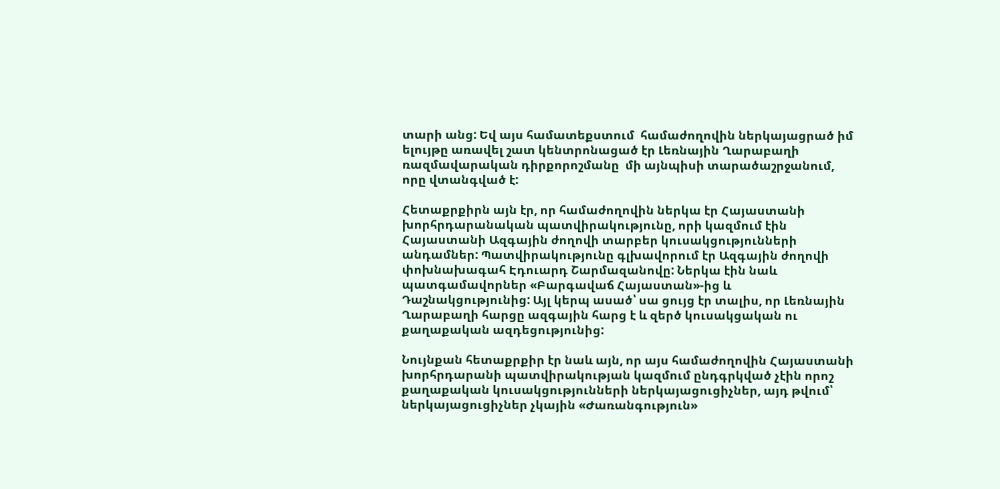տարի անց: Եվ այս համատեքստում  համաժողովին ներկայացրած իմ ելույթը առավել շատ կենտրոնացած էր Լեռնային Ղարաբաղի ռազմավարական դիրքորոշմանը  մի այնպիսի տարածաշրջանում, որը վտանգված է:

Հետաքրքիրն այն էր, որ համաժողովին ներկա էր Հայաստանի խորհրդարանական պատվիրակությունը, որի կազմում էին Հայաստանի Ազգային ժողովի տարբեր կուսակցությունների անդամներ: Պատվիրակությունը գլխավորում էր Ազգային ժողովի փոխնախագահ Էդուարդ Շարմազանովը: Ներկա էին նաև պատգամավորներ «Բարգավաճ Հայաստան»-ից և Դաշնակցությունից: Այլ կերպ ասած՝ սա ցույց էր տալիս, որ Լեռնային Ղարաբաղի հարցը ազգային հարց է և զերծ կուսակցական ու քաղաքական ազդեցությունից:

Նույնքան հետաքրքիր էր նաև այն, որ այս համաժողովին Հայաստանի խորհրդարանի պատվիրակության կազմում ընդգրկված չէին որոշ քաղաքական կուսակցությունների ներկայացուցիչներ, այդ թվում՝ ներկայացուցիչներ չկային «Ժառանգություն»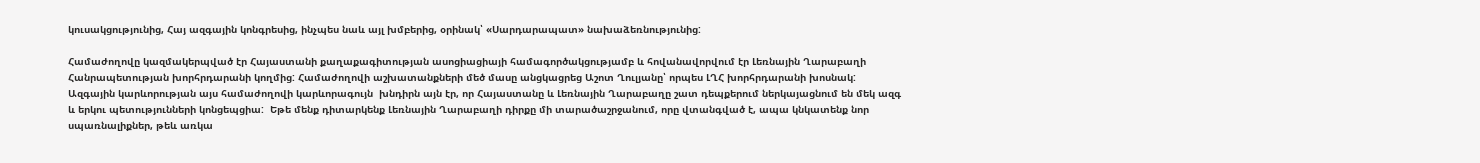կուսակցությունից, Հայ ազգային կոնգրեսից, ինչպես նաև այլ խմբերից, օրինակ՝ «Սարդարապատ» նախաձեռնությունից:

Համաժողովը կազմակերպված էր Հայաստանի քաղաքագիտության ասոցիացիայի համագործակցությամբ և հովանավորվում էր Լեռնային Ղարաբաղի Հանրապետության խորհրդարանի կողմից: Համաժողովի աշխատանքների մեծ մասը անցկացրեց Աշոտ Ղուլյանը՝ որպես ԼՂՀ խորհրդարանի խոսնակ:  Ազգային կարևորության այս համաժողովի կարևորագույն  խնդիրն այն էր, որ Հայաստանը և Լեռնային Ղարաբաղը շատ դեպքերում ներկայացնում են մեկ ազգ և երկու պետությունների կոնցեպցիա:  Եթե մենք դիտարկենք Լեռնային Ղարաբաղի դիրքը մի տարածաշրջանում, որը վտանգված է, ապա կնկատենք նոր սպառնալիքներ, թեև առկա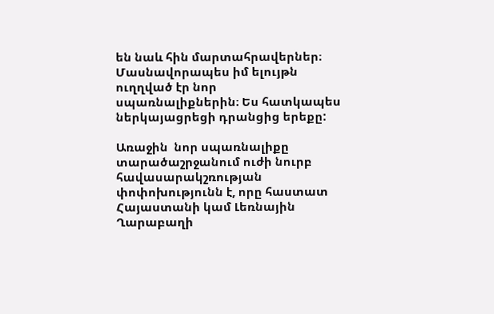են նաև հին մարտահրավերներ։ Մասնավորապես իմ ելույթն ուղղված էր նոր սպառնալիքներին։ Ես հատկապես ներկայացրեցի դրանցից երեքը:

Առաջին  նոր սպառնալիքը տարածաշրջանում ուժի նուրբ հավասարակշռության փոփոխությունն է, որը հաստատ Հայաստանի կամ Լեռնային Ղարաբաղի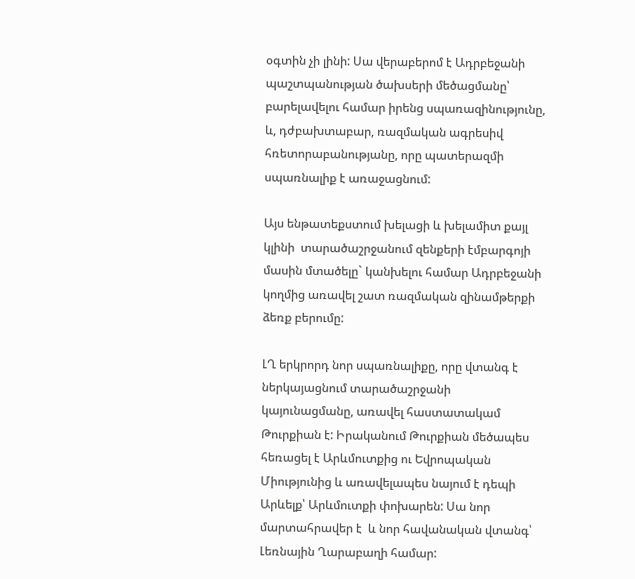օգտին չի լինի: Սա վերաբերոմ է Ադրբեջանի պաշտպանության ծախսերի մեծացմանը՝ բարելավելու համար իրենց սպառազինությունը, և, դժբախտաբար, ռազմական ագրեսիվ հռետորաբանությանը, որը պատերազմի սպառնալիք է առաջացնում:

Այս ենթատեքստում խելացի և խելամիտ քայլ կլինի  տարածաշրջանում զենքերի էմբարգոյի մասին մտածելը` կանխելու համար Ադրբեջանի կողմից առավել շատ ռազմական զինամթերքի ձեռք բերումը:

ԼՂ երկրորդ նոր սպառնալիքը, որը վտանգ է ներկայացնում տարածաշրջանի կայունացմանը, առավել հաստատակամ Թուրքիան է: Իրականում Թուրքիան մեծապես հեռացել է Արևմուտքից ու Եվրոպական Միությունից և առավելապես նայում է դեպի Արևելք՝ Արևմուտքի փոխարեն: Սա նոր մարտահրավեր է  և նոր հավանական վտանգ՝ Լեռնային Ղարաբաղի համար: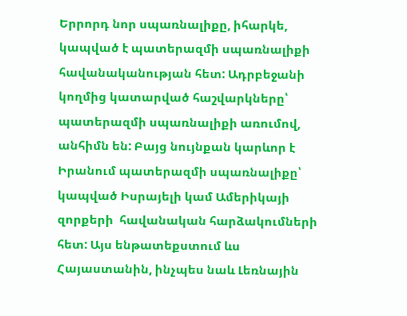Երրորդ նոր սպառնալիքը, իհարկե, կապված է պատերազմի սպառնալիքի հավանականության հետ: Ադրբեջանի կողմից կատարված հաշվարկները՝ պատերազմի սպառնալիքի առումով, անհիմն են: Բայց նույնքան կարևոր է Իրանում պատերազմի սպառնալիքը՝ կապված Իսրայելի կամ Ամերիկայի զորքերի  հավանական հարձակումների հետ: Այս ենթատեքստում ևս Հայաստանին, ինչպես նաև Լեռնային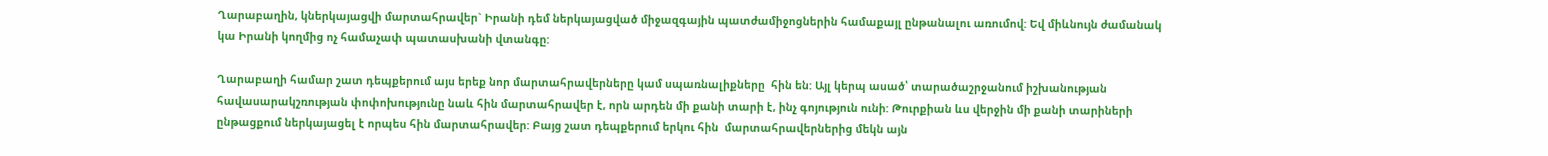Ղարաբաղին, կներկայացվի մարտահրավեր` Իրանի դեմ ներկայացված միջազգային պատժամիջոցներին համաքայլ ընթանալու առումով: Եվ միևնույն ժամանակ կա Իրանի կողմից ոչ համաչափ պատասխանի վտանգը:

Ղարաբաղի համար շատ դեպքերում այս երեք նոր մարտահրավերները կամ սպառնալիքները  հին են: Այլ կերպ ասած՝ տարածաշրջանում իշխանության հավասարակշռության փոփոխությունը նաև հին մարտահրավեր է, որն արդեն մի քանի տարի է, ինչ գոյություն ունի: Թուրքիան ևս վերջին մի քանի տարիների ընթացքում ներկայացել է որպես հին մարտահրավեր: Բայց շատ դեպքերում երկու հին  մարտահրավերներից մեկն այն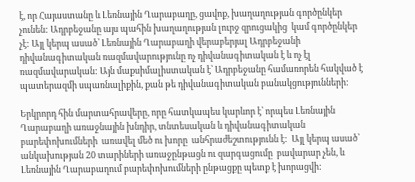է, որ Հայաստանը և Լեռնային Ղարաբաղը, ցավոք, խաղաղության գործընկեր  չունեն: Ադրբեջանը այս պահին խաղաղության լուրջ զրուցակից  կամ գործընկեր չէ: Այլ կերպ ասած՝ Լեռնային Ղարաբաղի վերաբերյալ Ադրբեջանի դիվանագիտական ռազմավարությունը ոչ դիվանագիտական է և ոչ էլ ռազմավարական: Այն մաքսիմալիստական է՝ Ադրբեջանը համառորեն հակված է պատերազմի սպառնալիքին, քան թե դիվանագիտական բանակցությունների:

Երկրորդ հին մարտահրավերը, որը հատկապես կարևոր է՝ որպես Լեռնային Ղարաբաղի առաջնային խնդիր, տնտեսական և դիվանագիտական բարեփոխումների  առավել մեծ ու խորը  անհրաժեշտությունն է:  Այլ կերպ ասած՝ անկախության 20 տարիների առաջընթացն ու զարգացումը  բավարար չեն, և Լեռնային Ղարաբաղում բարեփոխումների ընթացքը պետք է խորացվի: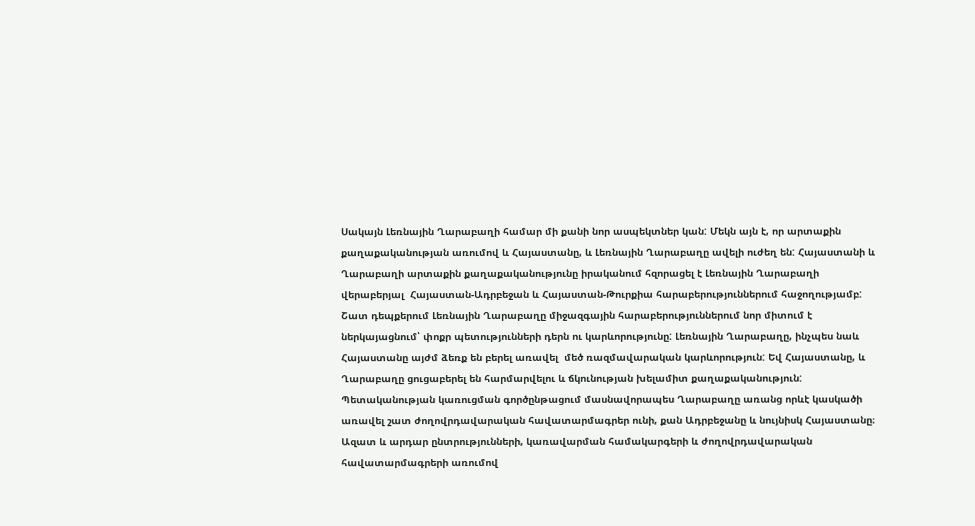Սակայն Լեռնային Ղարաբաղի համար մի քանի նոր ասպեկտներ կան: Մեկն այն է, որ արտաքին քաղաքականության առումով և Հայաստանը, և Լեռնային Ղարաբաղը ավելի ուժեղ են: Հայաստանի և Ղարաբաղի արտաքին քաղաքականությունը իրականում հզորացել է Լեռնային Ղարաբաղի վերաբերյալ  Հայաստան-Ադրբեջան և Հայաստան-Թուրքիա հարաբերություններում հաջողությամբ: Շատ դեպքերում Լեռնային Ղարաբաղը միջազգային հարաբերություններում նոր միտում է ներկայացնում՝ փոքր պետությունների դերն ու կարևորությունը: Լեռնային Ղարաբաղը, ինչպես նաև Հայաստանը այժմ ձեռք են բերել առավել  մեծ ռազմավարական կարևորություն: Եվ Հայաստանը, և Ղարաբաղը ցուցաբերել են հարմարվելու և ճկունության խելամիտ քաղաքականություն: Պետականության կառուցման գործընթացում մասնավորապես Ղարաբաղը առանց որևէ կասկածի առավել շատ ժողովրդավարական հավատարմագրեր ունի, քան Ադրբեջանը և նույնիսկ Հայաստանը։ Ազատ և արդար ընտրությունների, կառավարման համակարգերի և ժողովրդավարական հավատարմագրերի առումով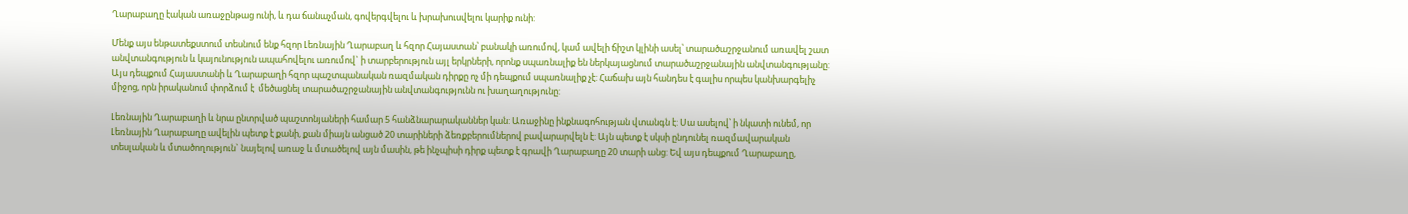Ղարաբաղը էական առաջընթաց ունի, և դա ճանաչման, գովերգվելու և խրախուսվելու կարիք ունի:

Մենք այս ենթատեքստում տեսնում ենք հզոր Լեռնային Ղարաբաղ և հզոր Հայաստան՝ բանակի առումով, կամ ավելի ճիշտ կլինի ասել՝ տարածաշրջանում առավել շատ անվտանգություն և կայունություն ապահովելու առումով` ի տարբերություն այլ երկրների, որոնք սպառնալիք են ներկայացնում տարածաշրջանային անվտանգությանը: Այս դեպքում Հայաստանի և Ղարաբաղի հզոր պաշտպանական ռազմական դիրքը ոչ մի դեպքում սպառնալիք չէ: Հաճախ այն հանդես է գալիս որպես կանխարգելիչ միջոց, որն իրականում փորձում է  մեծացնել տարածաշրջանային անվտանգությունն ու խաղաղությունը:

Լեռնային Ղարաբաղի և նրա ընտրված պաշտոնյաների համար 5 հանձնարարականներ կան: Առաջինը ինքնագոհության վտանգն է: Սա ասելով՝ ի նկատի ունեմ, որ Լեռնային Ղարաբաղը ավելին պետք է քանի, քան միայն անցած 20 տարիների ձեռքբերումներով բավարարվելն է: Այն պետք է սկսի ընդունել ռազմավարական տեսլական և մտածողություն` նայելով առաջ և մտածելով այն մասին, թե ինչպիսի դիրք պետք է գրավի Ղարաբաղը 20 տարի անց: Եվ այս դեպքում Ղարաբաղը,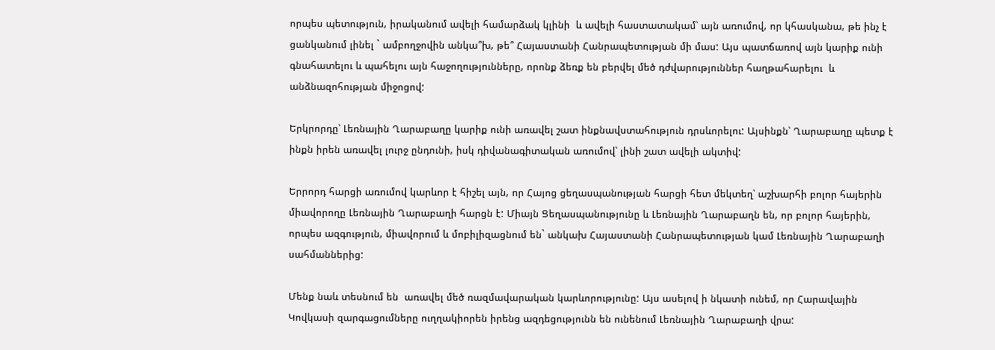որպես պետություն, իրականում ավելի համարձակ կլինի  և ավելի հաստատակամ՝ այն առումով, որ կհասկանա, թե ինչ է ցանկանում լինել ` ամբողջովին անկա՞խ, թե՞ Հայաստանի Հանրապետության մի մաս: Այս պատճառով այն կարիք ունի գնահատելու և պահելու այն հաջողությունները, որոնք ձեռք են բերվել մեծ դժվարություններ հաղթահարելու  և անձնազոհության միջոցով:

Երկրորդը՝ Լեռնային Ղարաբաղը կարիք ունի առավել շատ ինքնավստահություն դրսևորելու: Այսինքն՝ Ղարաբաղը պետք է ինքն իրեն առավել լուրջ ընդունի, իսկ դիվանագիտական առումով՝ լինի շատ ավելի ակտիվ:

Երրորդ հարցի առումով կարևոր է հիշել այն, որ Հայոց ցեղասպանության հարցի հետ մեկտեղ՝ աշխարհի բոլոր հայերին միավորողը Լեռնային Ղարաբաղի հարցն է: Միայն Ցեղասպանությունը և Լեռնային Ղարաբաղն են, որ բոլոր հայերին, որպես ազգություն, միավորում և մոբիլիզացնում են` անկախ Հայաստանի Հանրապետության կամ Լեռնային Ղարաբաղի  սահմաններից:

Մենք նաև տեսնում են  առավել մեծ ռազմավարական կարևորությունը: Այս ասելով ի նկատի ունեմ, որ Հարավային Կովկասի զարգացումները ուղղակիորեն իրենց ազդեցությունն են ունենում Լեռնային Ղարաբաղի վրա: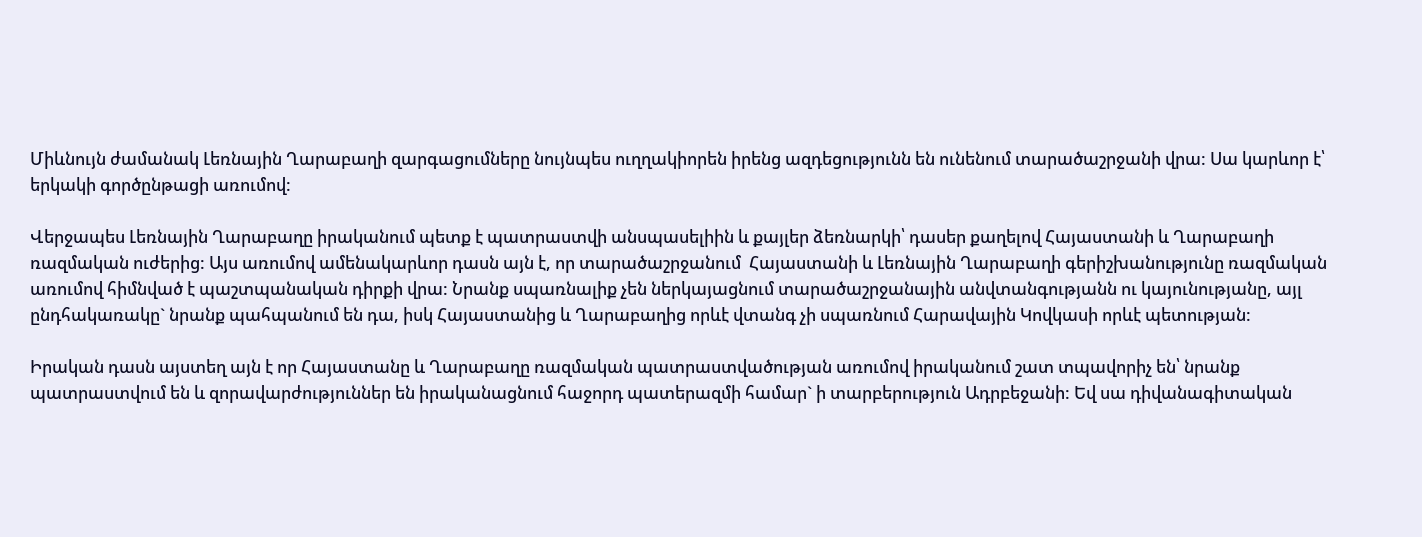Միևնույն ժամանակ Լեռնային Ղարաբաղի զարգացումները նույնպես ուղղակիորեն իրենց ազդեցությունն են ունենում տարածաշրջանի վրա: Սա կարևոր է՝ երկակի գործընթացի առումով:

Վերջապես Լեռնային Ղարաբաղը իրականում պետք է պատրաստվի անսպասելիին և քայլեր ձեռնարկի՝ դասեր քաղելով Հայաստանի և Ղարաբաղի ռազմական ուժերից: Այս առումով ամենակարևոր դասն այն է, որ տարածաշրջանում  Հայաստանի և Լեռնային Ղարաբաղի գերիշխանությունը ռազմական առումով հիմնված է պաշտպանական դիրքի վրա: Նրանք սպառնալիք չեն ներկայացնում տարածաշրջանային անվտանգությանն ու կայունությանը, այլ ընդհակառակը` նրանք պահպանում են դա, իսկ Հայաստանից և Ղարաբաղից որևէ վտանգ չի սպառնում Հարավային Կովկասի որևէ պետության:

Իրական դասն այստեղ այն է որ Հայաստանը և Ղարաբաղը ռազմական պատրաստվածության առումով իրականում շատ տպավորիչ են՝ նրանք պատրաստվում են և զորավարժություններ են իրականացնում հաջորդ պատերազմի համար` ի տարբերություն Ադրբեջանի: Եվ սա դիվանագիտական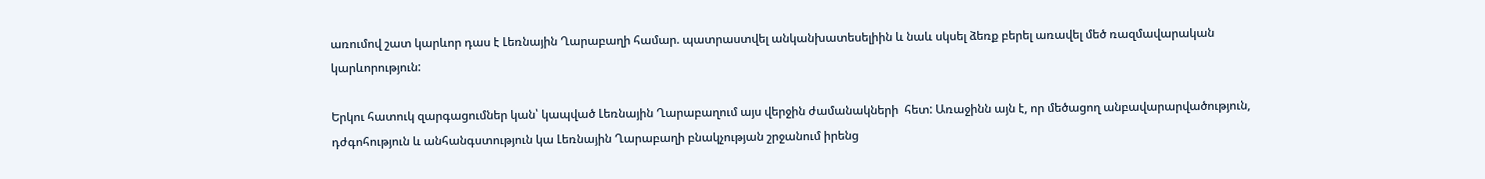առումով շատ կարևոր դաս է Լեռնային Ղարաբաղի համար. պատրաստվել անկանխատեսելիին և նաև սկսել ձեռք բերել առավել մեծ ռազմավարական կարևորություն:

Երկու հատուկ զարգացումներ կան՝ կապված Լեռնային Ղարաբաղում այս վերջին ժամանակների  հետ: Առաջինն այն է, որ մեծացող անբավարարվածություն, դժգոհություն և անհանգստություն կա Լեռնային Ղարաբաղի բնակչության շրջանում իրենց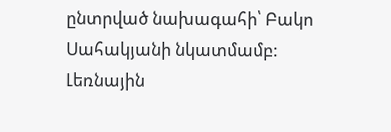ընտրված նախագահի՝ Բակո Սահակյանի նկատմամբ: Լեռնային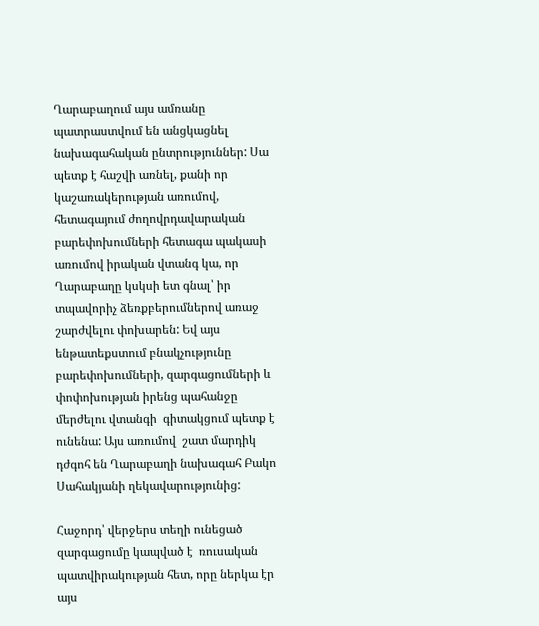Ղարաբաղում այս ամռանը պատրաստվում են անցկացնել նախագահական ընտրություններ: Սա պետք է հաշվի առնել, քանի որ կաշառակերության առումով, հետագայում ժողովրդավարական բարեփոխումների հետագա պակասի առումով իրական վտանգ կա, որ Ղարաբաղը կսկսի ետ գնալ՝ իր տպավորիչ ձեռքբերումներով առաջ շարժվելու փոխարեն: Եվ այս ենթատեքստում բնակչությունը բարեփոխումների, զարգացումների և փոփոխության իրենց պահանջը  մերժելու վտանգի  գիտակցում պետք է ունենա: Այս առումով  շատ մարդիկ դժգոհ են Ղարաբաղի նախագահ Բակո Սահակյանի ղեկավարությունից:

Հաջորդ՝ վերջերս տեղի ունեցած զարգացումը կապված է  ռուսական պատվիրակության հետ, որը ներկա էր այս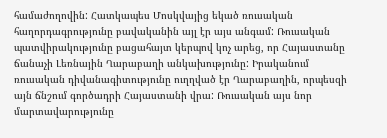համաժողովին: Հատկապես Մոսկվայից եկած ռուսական հաղորդագրությունը բավականին այլ էր այս անգամ: Ռուսական պատվիրակությունը բացահայտ կերպով կոչ արեց, որ Հայաստանը ճանաչի Լեռնային Ղարաբաղի անկախությունը: Իրականում ռուսական դիվանագիտությունը ուղղված էր Ղարաբաղին, որպեսզի այն ճնշում գործադրի Հայաստանի վրա: Ռուսական այս նոր մարտավարությունը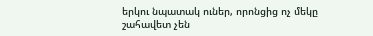երկու նպատակ ուներ, որոնցից ոչ մեկը շահավետ չեն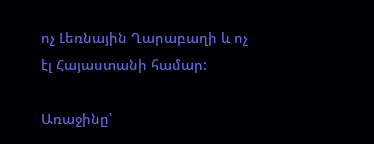ոչ Լեռնային Ղարաբաղի և ոչ էլ Հայաստանի համար:

Առաջինը՝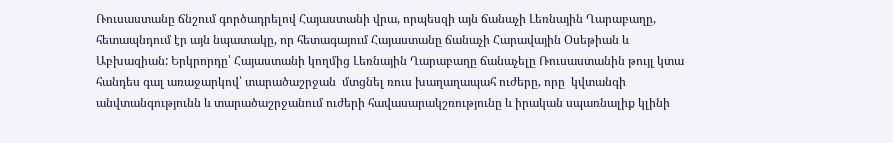Ռուսաստանը ճնշում գործադրելով Հայաստանի վրա, որպեսզի այն ճանաչի Լեռնային Ղարաբաղը, հետապնդում էր այն նպատակը, որ հետագայում Հայաստանը ճանաչի Հարավային Օսեթիան և Աբխազիան: Երկրորդը՝ Հայաստանի կողմից Լեռնային Ղարաբաղը ճանաչելը Ռուսաստանին թույլ կտա հանդես գալ առաջարկով՝ տարածաշրջան  մտցնել ռուս խաղաղապահ ուժերը, որը  կվտանգի անվտանգությունն և տարածաշրջանում ուժերի հավասարակշռությունը և իրական սպառնալիք կլինի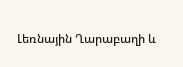Լեռնային Ղարաբաղի և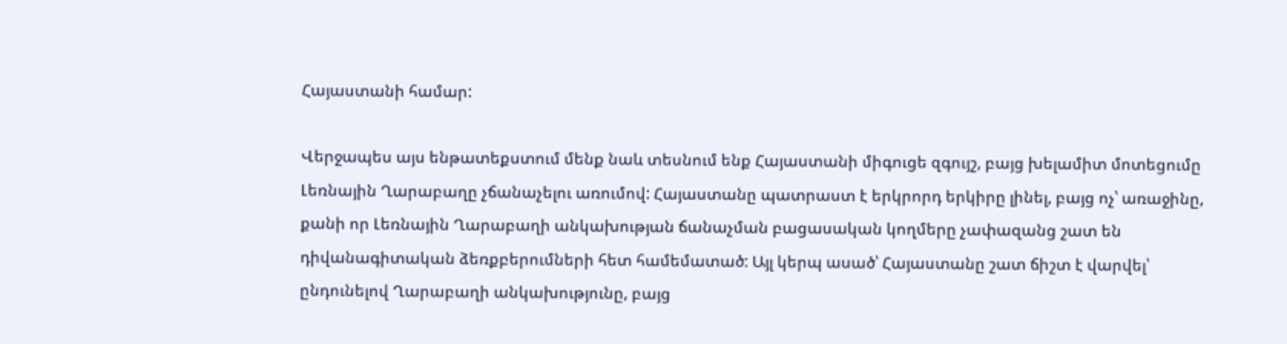Հայաստանի համար:

Վերջապես այս ենթատեքստում մենք նաև տեսնում ենք Հայաստանի միգուցե զգույշ, բայց խելամիտ մոտեցումը Լեռնային Ղարաբաղը չճանաչելու առումով: Հայաստանը պատրաստ է երկրորդ երկիրը լինել, բայց ոչ՝ առաջինը, քանի որ Լեռնային Ղարաբաղի անկախության ճանաչման բացասական կողմերը չափազանց շատ են դիվանագիտական ձեռքբերումների հետ համեմատած: Այլ կերպ ասած՝ Հայաստանը շատ ճիշտ է վարվել՝ ընդունելով Ղարաբաղի անկախությունը, բայց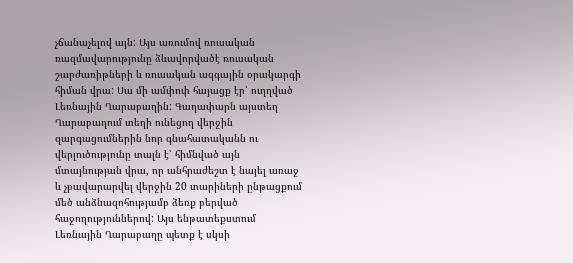չճանաչելով այն: Այս առումով ռուսական ռազմավարությունը ձևավորվածէ ռուսական շարժառիթների և ռուսական ազգային օրակարգի  հիման վրա: Սա մի ամփոփ հայացք էր՝ ուղղված Լեռնային Ղարաբաղին: Գաղափարն այստեղ Ղարաբաղում տեղի ունեցող վերջին զարգացումներին նոր գնահատականն ու վերլուծությունը տալն է՝ հիմնված այն մտայնության վրա, որ անհրաժեշտ է նայել առաջ և չբավարարվել վերջին 20 տարիների ընթացքում մեծ անձնազոհությամբ ձեռք բերված հաջողություններով: Այս ենթատեքստում Լեռնային Ղարաբաղը պետք է սկսի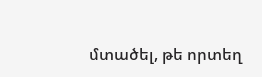մտածել, թե որտեղ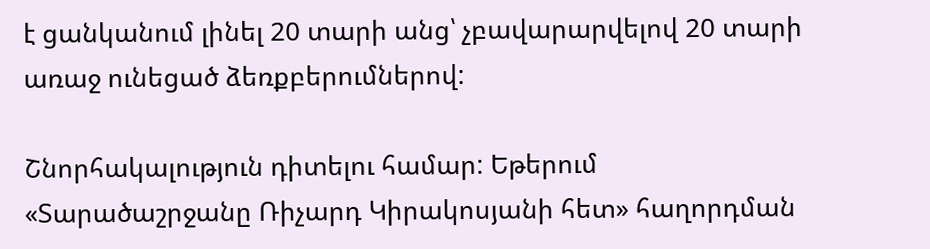է ցանկանում լինել 20 տարի անց՝ չբավարարվելով 20 տարի առաջ ունեցած ձեռքբերումներով:

Շնորհակալություն դիտելու համար: Եթերում «Տարածաշրջանը Ռիչարդ Կիրակոսյանի հետ» հաղորդման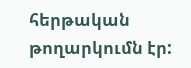հերթական թողարկումն էր: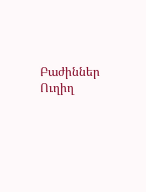Բաժիններ
Ուղիղ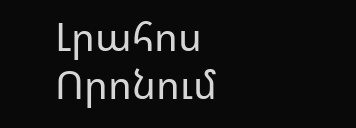Լրահոս
Որոնում